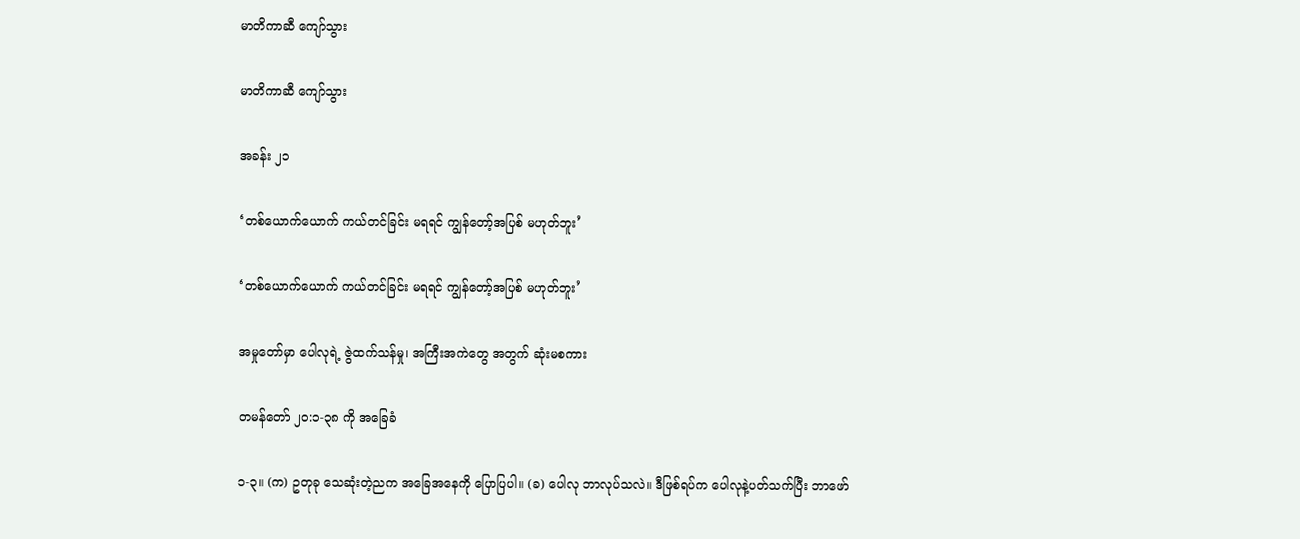မာတိကာဆီ ကျော်သွား

မာတိကာဆီ ကျော်သွား

အခန်း ၂၁

‘တစ်ယောက်ယောက် ကယ်တင်ခြင်း မရရင် ကျွန်တော့်အပြစ် မဟုတ်ဘူး’

‘တစ်ယောက်ယောက် ကယ်တင်ခြင်း မရရင် ကျွန်တော့်အပြစ် မဟုတ်ဘူး’

အမှုတော်မှာ ပေါလုရဲ့ ဇွဲထက်သန်မှု၊ အကြီးအကဲတွေ အတွက် ဆုံးမစကား

တမန်တော် ၂၀:၁-၃၈ ကို အခြေခံ

၁-၃။ (က) ဥတုခု သေဆုံးတဲ့ညက အခြေအနေကို ပြောပြပါ။ (ခ) ပေါလု ဘာလုပ်သလဲ။ ဒီဖြစ်ရပ်က ပေါလုနဲ့ပတ်သက်ပြီး ဘာဖော်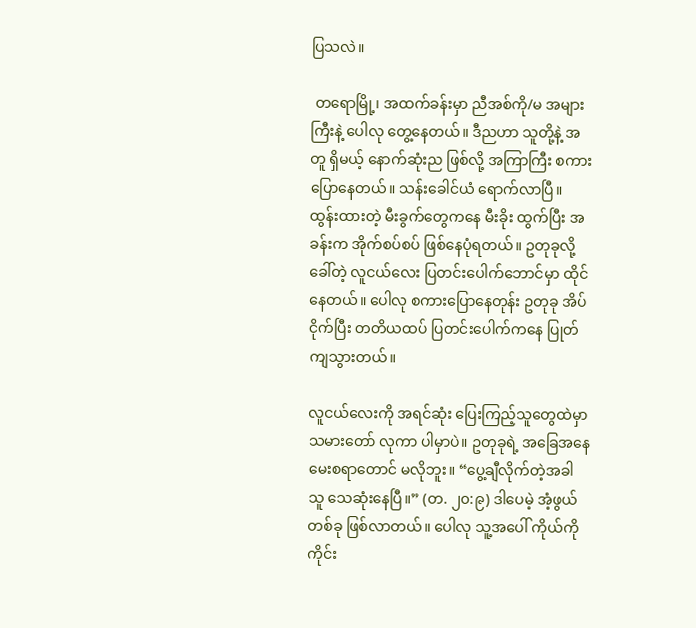ပြသလဲ။

 တရောမြို့၊ အထက်ခန်းမှာ ညီအစ်ကို/မ အများကြီးနဲ့ ပေါလု တွေ့နေတယ်။ ဒီညဟာ သူတို့နဲ့ အတူ ရှိမယ့် နောက်ဆုံးည ဖြစ်လို့ အကြာကြီး စကားပြောနေတယ်။ သန်းခေါင်ယံ ရောက်လာပြီ။ ထွန်းထားတဲ့ မီးခွက်တွေကနေ မီးခိုး ထွက်ပြီး အခန်းက အိုက်စပ်စပ် ဖြစ်နေပုံရတယ်။ ဥတုခုလို့ ခေါ်တဲ့ လူငယ်လေး ပြတင်းပေါက်ဘောင်မှာ ထိုင်နေတယ်။ ပေါလု စကားပြောနေတုန်း ဥတုခု အိပ်ငိုက်ပြီး တတိယထပ် ပြတင်းပေါက်ကနေ ပြုတ်ကျသွားတယ်။

လူငယ်လေးကို အရင်ဆုံး ပြေးကြည့်သူတွေထဲမှာ သမားတော် လုကာ ပါမှာပဲ။ ဥတုခုရဲ့ အခြေအနေ မေးစရာတောင် မလိုဘူး။ “ပွေ့ချီလိုက်တဲ့အခါ သူ သေဆုံးနေပြီ။” (တ. ၂၀:၉) ဒါပေမဲ့ အံ့ဖွယ်တစ်ခု ဖြစ်လာတယ်။ ပေါလု သူ့အပေါ် ကိုယ်ကို ကိုင်း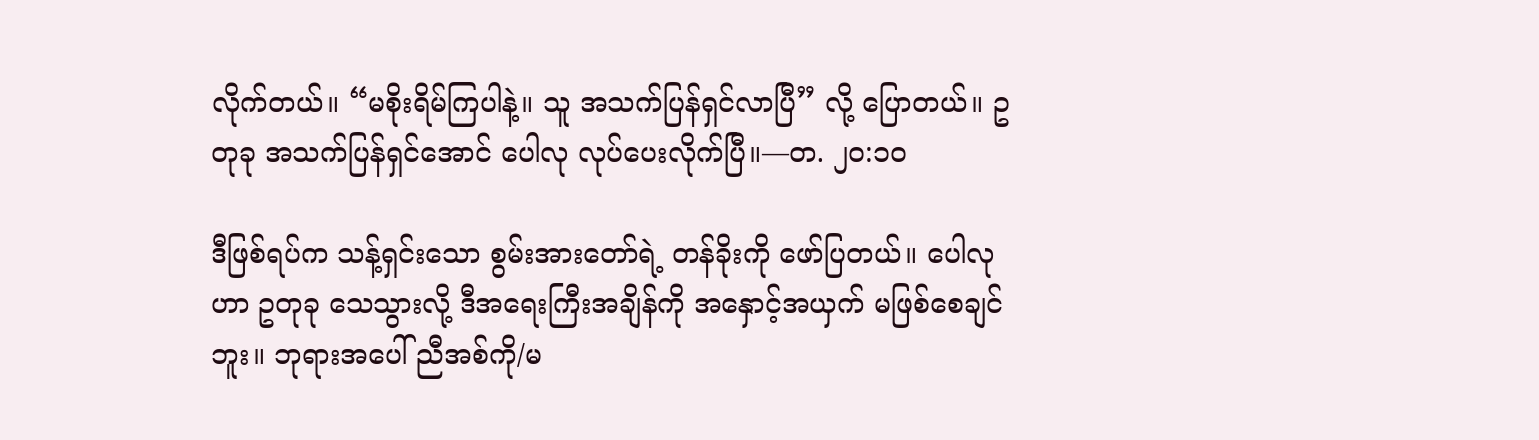လိုက်တယ်။ “မစိုးရိမ်ကြပါနဲ့။ သူ အသက်ပြန်ရှင်လာပြီ” လို့ ပြောတယ်။ ဥတုခု အသက်ပြန်ရှင်အောင် ပေါလု လုပ်ပေးလိုက်ပြီ။—တ. ၂၀:၁၀

ဒီဖြစ်ရပ်က သန့်ရှင်းသော စွမ်းအားတော်ရဲ့ တန်ခိုးကို ဖော်ပြတယ်။ ပေါလုဟာ ဥတုခု သေသွားလို့ ဒီအရေးကြီးအချိန်ကို အနှောင့်အယှက် မဖြစ်စေချင်ဘူး။ ဘုရားအပေါ် ညီအစ်ကို/မ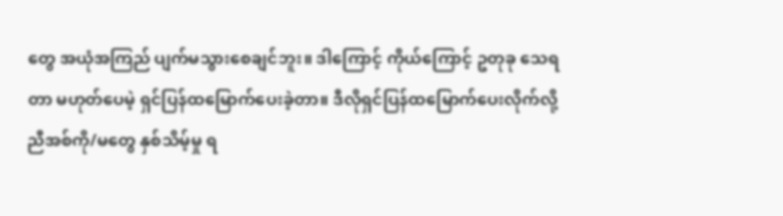တွေ အယုံအကြည် ပျက်မသွားစေချင်ဘူး။ ဒါကြောင့် ကိုယ်ကြောင့် ဥတုခု သေရတာ မဟုတ်ပေမဲ့ ရှင်ပြန်ထမြောက်ပေးခဲ့တာ။ ဒီလိုရှင်ပြန်ထမြောက်ပေးလိုက်လို့ ညီအစ်ကို/မတွေ နှစ်သိမ့်မှု ရ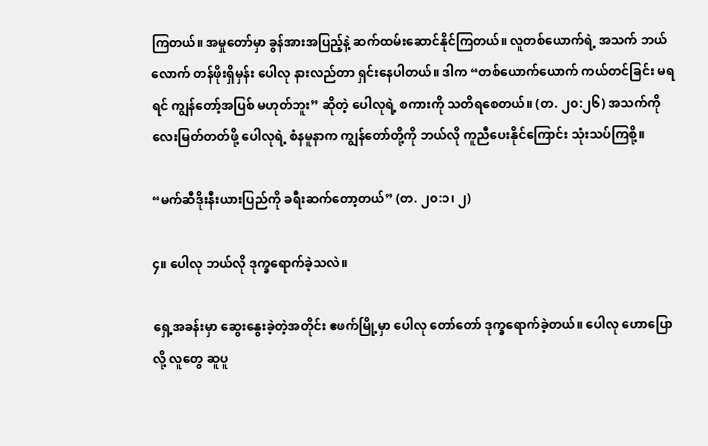ကြတယ်။ အမှုတော်မှာ ခွန်အားအပြည့်နဲ့ ဆက်ထမ်းဆောင်နိုင်ကြတယ်။ လူတစ်ယောက်ရဲ့ အသက် ဘယ်လောက် တန်ဖိုးရှိမှန်း ပေါလု နားလည်တာ ရှင်းနေပါတယ်။ ဒါက “တစ်ယောက်ယောက် ကယ်တင်ခြင်း မရရင် ကျွန်တော့်အပြစ် မဟုတ်ဘူး” ဆိုတဲ့ ပေါလုရဲ့ စကားကို သတိရစေတယ်။ (တ. ၂၀:၂၆) အသက်ကို လေးမြတ်တတ်ဖို့ ပေါလုရဲ့ စံနမူနာက ကျွန်တော်တို့ကို ဘယ်လို ကူညီပေးနိုင်ကြောင်း သုံးသပ်ကြစို့။

“မက်ဆီဒိုးနီးယားပြည်ကို ခရီးဆက်တော့တယ်” (တ. ၂၀:၁၊ ၂)

၄။ ပေါလု ဘယ်လို ဒုက္ခရောက်ခဲ့သလဲ။

ရှေ့အခန်းမှာ ဆွေးနွေးခဲ့တဲ့အတိုင်း ဧဖက်မြို့မှာ ပေါလု တော်တော် ဒုက္ခရောက်ခဲ့တယ်။ ပေါလု ဟောပြောလို့ လူတွေ ဆူပူ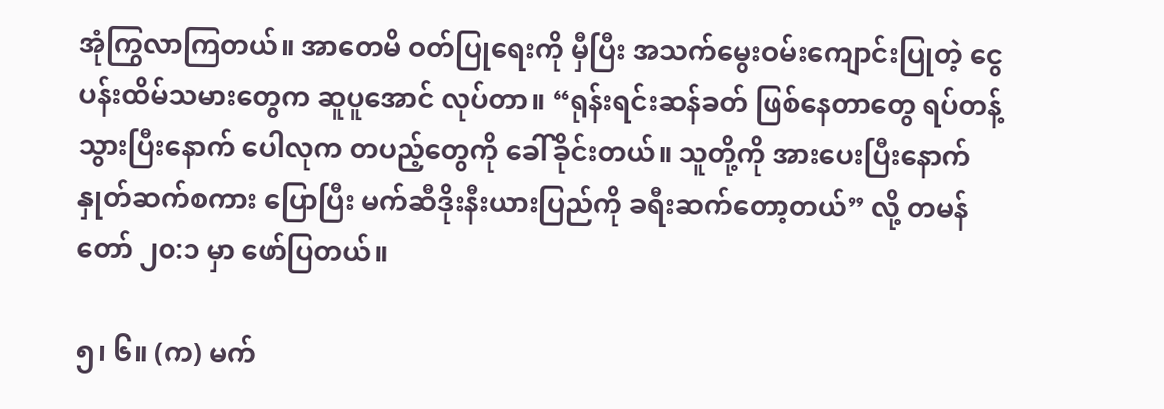အုံကြွလာကြတယ်။ အာတေမိ ဝတ်ပြုရေးကို မှီပြီး အသက်မွေးဝမ်းကျောင်းပြုတဲ့ ငွေပန်းထိမ်သမားတွေက ဆူပူအောင် လုပ်တာ။ “ရုန်းရင်းဆန်ခတ် ဖြစ်နေတာတွေ ရပ်တန့်သွားပြီးနောက် ပေါလုက တပည့်တွေကို ခေါ်ခိုင်းတယ်။ သူတို့ကို အားပေးပြီးနောက် နှုတ်ဆက်စကား ပြောပြီး မက်ဆီဒိုးနီးယားပြည်ကို ခရီးဆက်တော့တယ်” လို့ တမန်တော် ၂၀:၁ မှာ ဖော်ပြတယ်။

၅၊ ၆။ (က) မက်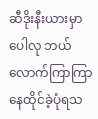ဆီဒိုးနီးယားမှာ ပေါလု ဘယ်လောက်ကြာကြာ နေထိုင်ခဲ့ပုံရသ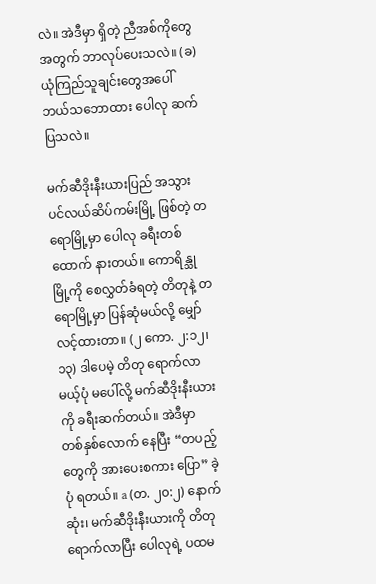လဲ။ အဲဒီမှာ ရှိတဲ့ ညီအစ်ကိုတွေအတွက် ဘာလုပ်ပေးသလဲ။ (ခ) ယုံကြည်သူချင်းတွေအပေါ် ဘယ်သဘောထား ပေါလု ဆက်ပြသလဲ။

မက်ဆီဒိုးနီးယားပြည် အသွား ပင်လယ်ဆိပ်ကမ်းမြို့ ဖြစ်တဲ့ တရောမြို့မှာ ပေါလု ခရီးတစ်ထောက် နားတယ်။ ကောရိန္သုမြို့ကို စေလွှတ်ခံရတဲ့ တိတုနဲ့ တရောမြို့မှာ ပြန်ဆုံမယ်လို့ မျှော်လင့်ထားတာ။ (၂ ကော. ၂:၁၂၊ ၁၃) ဒါပေမဲ့ တိတု ရောက်လာမယ့်ပုံ မပေါ်လို့ မက်ဆီဒိုးနီးယားကို ခရီးဆက်တယ်။ အဲဒီမှာ တစ်နှစ်လောက် နေပြီး “တပည့်တွေကို အားပေးစကား ပြော” ခဲ့ပုံ ရတယ်။ a (တ. ၂၀:၂) နောက်ဆုံး၊ မက်ဆီဒိုးနီးယားကို တိတု ရောက်လာပြီး ပေါလုရဲ့ ပထမ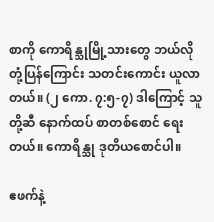စာကို ကောရိန္သုမြို့သားတွေ ဘယ်လို တုံ့ပြန်ကြောင်း သတင်းကောင်း ယူလာတယ်။ (၂ ကော. ၇:၅-၇) ဒါကြောင့် သူတို့ဆီ နောက်ထပ် စာတစ်စောင် ရေးတယ်။ ကောရိန္သု ဒုတိယစောင်ပါ။

ဧဖက်နဲ့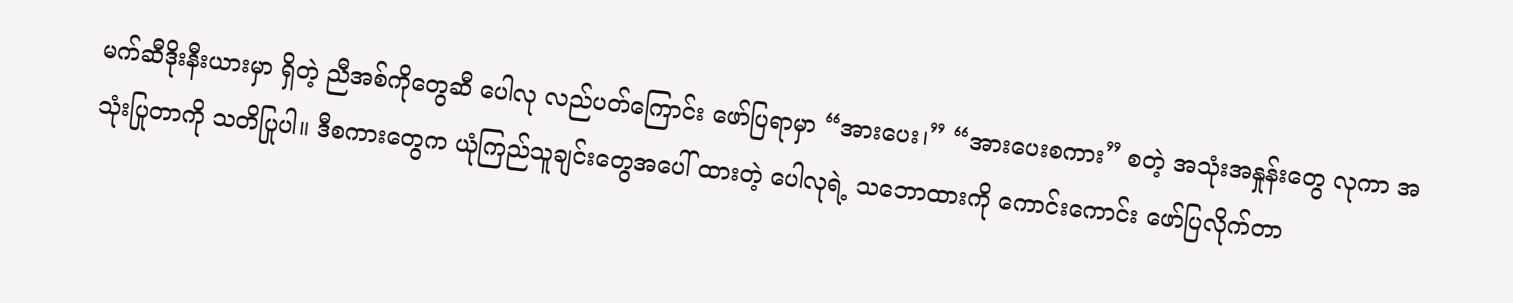မက်ဆီဒိုးနီးယားမှာ ရှိတဲ့ ညီအစ်ကိုတွေဆီ ပေါလု လည်ပတ်ကြောင်း ဖော်ပြရာမှာ “အားပေး၊” “အားပေးစကား” စတဲ့ အသုံးအနှုန်းတွေ လုကာ အသုံးပြုတာကို သတိပြုပါ။ ဒီစကားတွေက ယုံကြည်သူချင်းတွေအပေါ် ထားတဲ့ ပေါလုရဲ့ သဘောထားကို ကောင်းကောင်း ဖော်ပြလိုက်တာ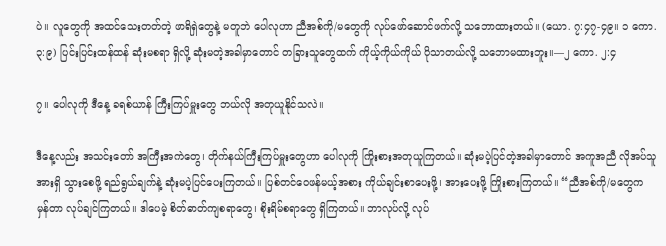ပဲ။ လူတွေကို အထင်သေးတတ်တဲ့ ဖာရိရှဲတွေနဲ့ မတူဘဲ ပေါလုဟာ ညီအစ်ကို/မတွေကို လုပ်ဖော်ဆောင်ဖက်လို့ သဘောထားတယ်။ (ယော. ၇:၄၇-၄၉။ ၁ ကော. ၃:၉) ပြင်းပြင်းထန်ထန် ဆုံးမစရာ ရှိလို့ ဆုံးမတဲ့အခါမှာတောင် တခြားသူတွေထက် ကိုယ့်ကိုယ်ကိုယ် ပိုသာတယ်လို့ သဘောမထားဘူး။—၂ ကော. ၂:၄

၇။ ပေါလုကို ဒီနေ့ ခရစ်ယာန် ကြီးကြပ်မှူးတွေ ဘယ်လို အတုယူနိုင်သလဲ။

ဒီနေ့လည်း အသင်းတော် အကြီးအကဲတွေ၊ တိုက်နယ်ကြီးကြပ်မှူးတွေဟာ ပေါလုကို ကြိုးစားအတုယူကြတယ်။ ဆုံးမပဲ့ပြင်တဲ့အခါမှာတောင် အကူအညီ လိုအပ်သူ အားရှိ သွားစေဖို့ ရည်ရွယ်ချက်နဲ့ ဆုံးမပဲ့ပြင်ပေးကြတယ်။ ပြစ်တင်ဝေဖန်မယ့်အစား ကိုယ်ချင်းစာပေးဖို့၊ အားပေးဖို့ ကြိုးစားကြတယ်။ “ညီအစ်ကို/မတွေက မှန်တာ လုပ်ချင်ကြတယ်။ ဒါပေမဲ့ စိတ်ဓာတ်ကျစရာတွေ၊ စိုးရိမ်စရာတွေ ရှိကြတယ်။ ဘာလုပ်လို့ လုပ်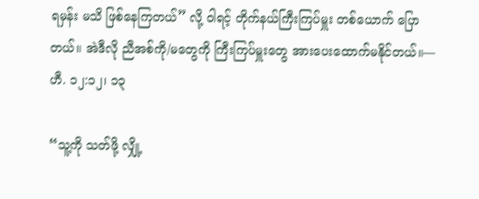ရမှန်း မသိ ဖြစ်နေကြတယ်” လို့ ဝါရင့် တိုက်နယ်ကြီးကြပ်မှူး တစ်ယောက် ပြောတယ်။ အဲဒီလို ညီအစ်ကို/မတွေကို ကြီးကြပ်မှူးတွေ အားပေးထောက်မနိုင်တယ်။—ဟီ. ၁၂:၁၂၊ ၁၃

“သူ့ကို သတ်ဖို့ လျှို့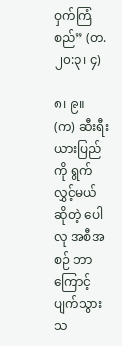ဝှက်ကြံစည်” (တ. ၂၀:၃၊ ၄)

၈၊ ၉။ (က) ဆီးရီးယားပြည်ကို ရွက်လွှင့်မယ်ဆိုတဲ့ ပေါလု အစီအစဉ် ဘာကြောင့် ပျက်သွားသ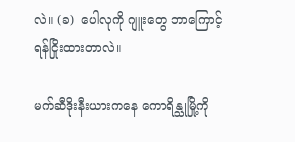လဲ။ (ခ)  ပေါလုကို ဂျူးတွေ ဘာကြောင့် ရန်ငြိုးထားတာလဲ။

မက်ဆီဒိုးနီးယားကနေ ကောရိန္သုမြို့ကို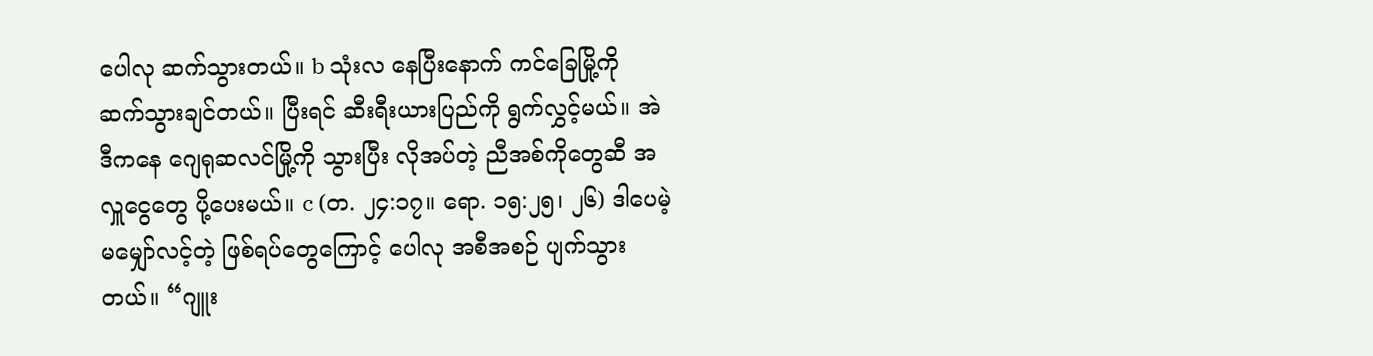ပေါလု ဆက်သွားတယ်။ b သုံးလ နေပြီးနောက် ကင်ခြေမြို့ကို ဆက်သွားချင်တယ်။ ပြီးရင် ဆီးရီးယားပြည်ကို ရွက်လွှင့်မယ်။ အဲဒီကနေ ဂျေရုဆလင်မြို့ကို သွားပြီး လိုအပ်တဲ့ ညီအစ်ကိုတွေဆီ အလှူငွေတွေ ပို့ပေးမယ်။ c (တ. ၂၄:၁၇။ ရော. ၁၅:၂၅၊ ၂၆) ဒါပေမဲ့ မမျှော်လင့်တဲ့ ဖြစ်ရပ်တွေကြောင့် ပေါလု အစီအစဉ် ပျက်သွားတယ်။ “ဂျူး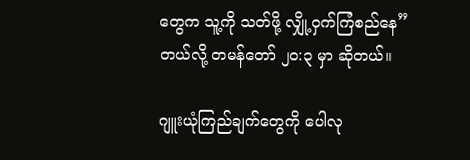တွေက သူ့ကို သတ်ဖို့ လျှို့ဝှက်ကြံစည်နေ” တယ်လို့ တမန်တော် ၂၀:၃ မှာ ဆိုတယ်။

ဂျူးယုံကြည်ချက်တွေကို ပေါလု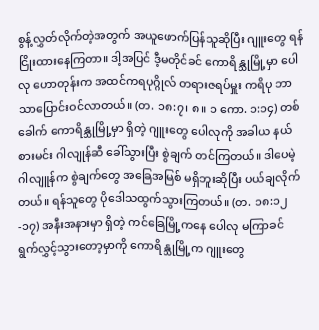စွန့်လွှတ်လိုက်တဲ့အတွက် အယူဖောက်ပြန်သူဆိုပြီး ဂျူးတွေ ရန်ငြိုးထားနေကြတာ။ ဒါ့အပြင် ဒီ့မတိုင်ခင် ကောရိန္သုမြို့မှာ ပေါလု ဟောတုန်းက အထင်ကရပုဂ္ဂိုလ် တရားဇရပ်မှူး ကရိပု ဘာသာပြောင်းဝင်လာတယ်။ (တ. ၁၈:၇၊ ၈။ ၁ ကော. ၁:၁၄) တစ်ခေါက် ကောရိန္သုမြို့မှာ ရှိတဲ့ ဂျူးတွေ ပေါလုကို အခါယ နယ်စားမင်း ဂါလျုန်ဆီ ခေါ်သွားပြီး စွဲချက် တင်ကြတယ်။ ဒါပေမဲ့ ဂါလျူန်က စွဲချက်တွေ အခြေအမြစ် မရှိဘူးဆိုပြီး ပယ်ချလိုက်တယ်။ ရန်သူတွေ ပိုဒေါသထွက်သွားကြတယ်။ (တ. ၁၈:၁၂-၁၇) အနီးအနားမှာ ရှိတဲ့ ကင်ခြေမြို့ကနေ ပေါလု မကြာခင် ရွက်လွှင့်သွားတော့မှာကို ကောရိန္သုမြို့က ဂျူးတွေ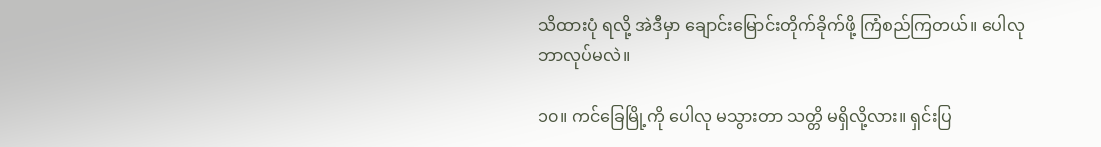သိထားပုံ ရလို့ အဲဒီမှာ ချောင်းမြောင်းတိုက်ခိုက်ဖို့ ကြံစည်ကြတယ်။ ပေါလု ဘာလုပ်မလဲ။

၁၀။ ကင်ခြေမြို့ကို ပေါလု မသွားတာ သတ္တိ မရှိလို့လား။ ရှင်းပြ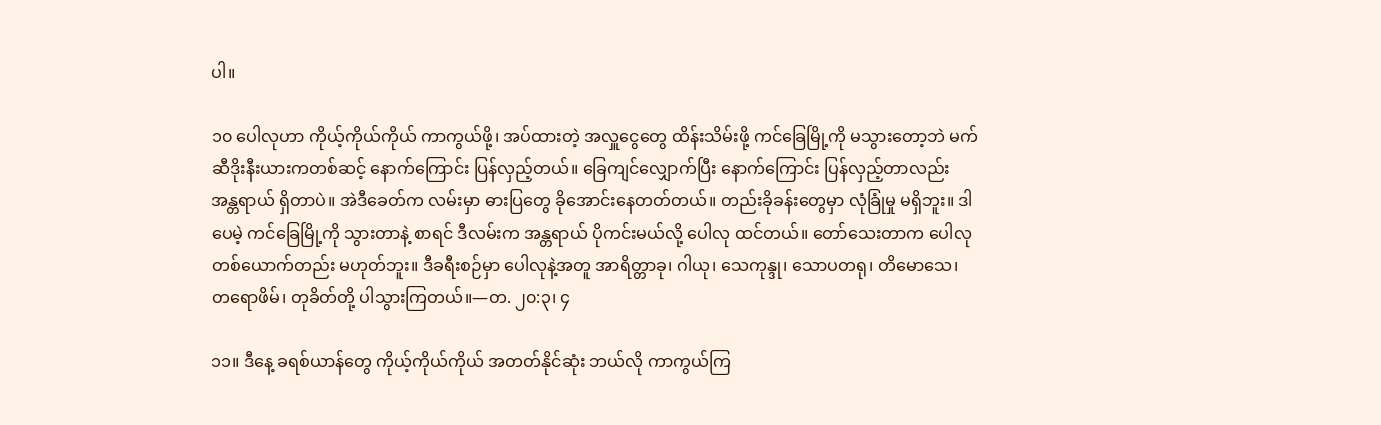ပါ။

၁၀ ပေါလုဟာ ကိုယ့်ကိုယ်ကိုယ် ကာကွယ်ဖို့၊ အပ်ထားတဲ့ အလှူငွေတွေ ထိန်းသိမ်းဖို့ ကင်ခြေမြို့ကို မသွားတော့ဘဲ မက်ဆီဒိုးနီးယားကတစ်ဆင့် နောက်ကြောင်း ပြန်လှည့်တယ်။ ခြေကျင်လျှောက်ပြီး နောက်ကြောင်း ပြန်လှည့်တာလည်း အန္တရာယ် ရှိတာပဲ။ အဲဒီခေတ်က လမ်းမှာ ဓားပြတွေ ခိုအောင်းနေတတ်တယ်။ တည်းခိုခန်းတွေမှာ လုံခြုံမှု မရှိဘူး။ ဒါပေမဲ့ ကင်ခြေမြို့ကို သွားတာနဲ့ စာရင် ဒီလမ်းက အန္တရာယ် ပိုကင်းမယ်လို့ ပေါလု ထင်တယ်။ တော်သေးတာက ပေါလု တစ်ယောက်တည်း မဟုတ်ဘူး။ ဒီခရီးစဉ်မှာ ပေါလုနဲ့အတူ အာရိတ္တာခု၊ ဂါယု၊ သေကုန္ဒု၊ သောပတရု၊ တိမောသေ၊ တရောဖိမ်၊ တုခိတ်တို့ ပါသွားကြတယ်။—တ. ၂၀:၃၊ ၄

၁၁။ ဒီနေ့ ခရစ်ယာန်တွေ ကိုယ့်ကိုယ်ကိုယ် အတတ်နိုင်ဆုံး ဘယ်လို ကာကွယ်ကြ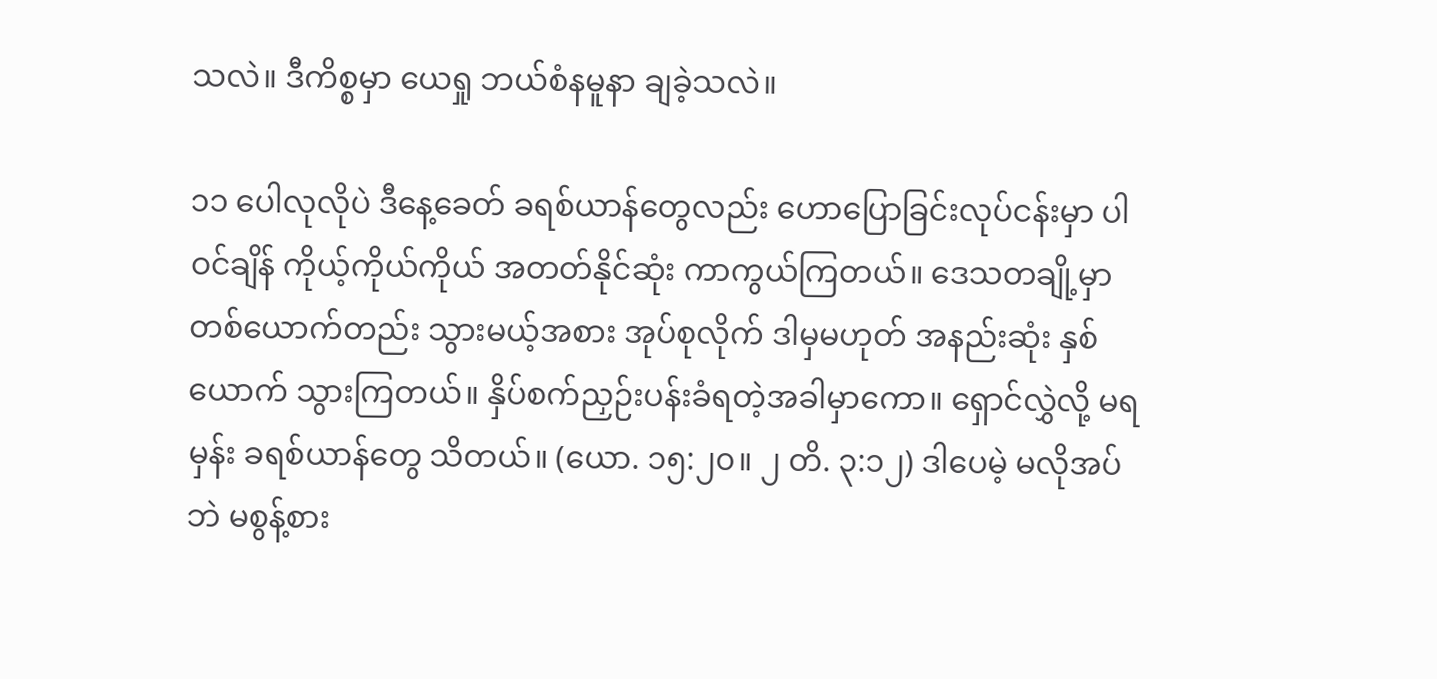သလဲ။ ဒီကိစ္စမှာ ယေရှု ဘယ်စံနမူနာ ချခဲ့သလဲ။

၁၁ ပေါလုလိုပဲ ဒီနေ့ခေတ် ခရစ်ယာန်တွေလည်း ဟောပြောခြင်းလုပ်ငန်းမှာ ပါဝင်ချိန် ကိုယ့်ကိုယ်ကိုယ် အတတ်နိုင်ဆုံး ကာကွယ်ကြတယ်။ ဒေသတချို့မှာ တစ်ယောက်တည်း သွားမယ့်အစား အုပ်စုလိုက် ဒါမှမဟုတ် အနည်းဆုံး နှစ်ယောက် သွားကြတယ်။ နှိပ်စက်ညှဉ်းပန်းခံရတဲ့အခါမှာကော။ ရှောင်လွှဲလို့ မရမှန်း ခရစ်ယာန်တွေ သိတယ်။ (ယော. ၁၅:၂၀။ ၂ တိ. ၃:၁၂) ဒါပေမဲ့ မလိုအပ်ဘဲ မစွန့်စား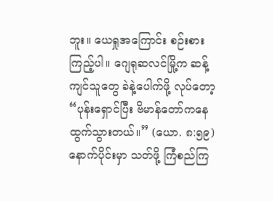ဘူး။ ယေရှုအကြောင်း စဉ်းစားကြည့်ပါ။ ဂျေရုဆလင်မြို့က ဆန့်ကျင်သူတွေ ခဲနဲ့ပေါက်ဖို့ လုပ်တော့ “ပုန်းရှောင်ပြီး ဗိမာန်တော်ကနေ ထွက်သွားတယ်။” (ယော. ၈:၅၉) နောက်ပိုင်းမှာ သတ်ဖို့ ကြံစည်ကြ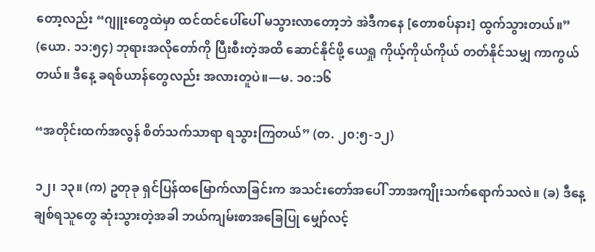တော့လည်း “ဂျူးတွေထဲမှာ ထင်ထင်ပေါ်ပေါ် မသွားလာတော့ဘဲ အဲဒီကနေ [တောစပ်နား] ထွက်သွားတယ်။” (ယော. ၁၁:၅၄) ဘုရားအလိုတော်ကို ပြီးစီးတဲ့အထိ ဆောင်နိုင်ဖို့ ယေရှု ကိုယ့်ကိုယ်ကိုယ် တတ်နိုင်သမျှ ကာကွယ်တယ်။ ဒီနေ့ ခရစ်ယာန်တွေလည်း အလားတူပဲ။—မ. ၁၀:၁၆

“အတိုင်းထက်အလွန် စိတ်သက်သာရာ ရသွားကြတယ်” (တ. ၂၀:၅-၁၂)

၁၂၊ ၁၃။ (က) ဥတုခု ရှင်ပြန်ထမြောက်လာခြင်းက အသင်းတော်အပေါ် ဘာအကျိုးသက်ရောက်သလဲ။ (ခ) ဒီနေ့ ချစ်ရသူတွေ ဆုံးသွားတဲ့အခါ ဘယ်ကျမ်းစာအခြေပြု မျှော်လင့်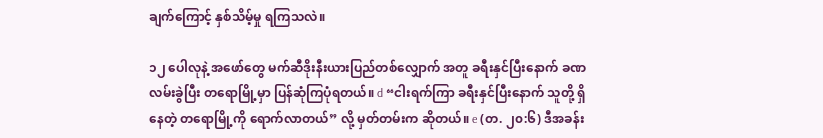ချက်ကြောင့် နှစ်သိမ့်မှု ရကြသလဲ။

၁၂ ပေါလုနဲ့ အဖော်တွေ မက်ဆီဒိုးနီးယားပြည်တစ်လျှောက် အတူ ခရီးနှင်ပြီးနောက် ခဏ လမ်းခွဲပြီး တရောမြို့မှာ ပြန်ဆုံကြပုံရတယ်။ d “ငါးရက်ကြာ ခရီးနှင်ပြီးနောက် သူတို့ ရှိနေတဲ့ တရောမြို့ကို ရောက်လာတယ်” လို့ မှတ်တမ်းက ဆိုတယ်။ e (တ. ၂၀:၆) ဒီအခန်း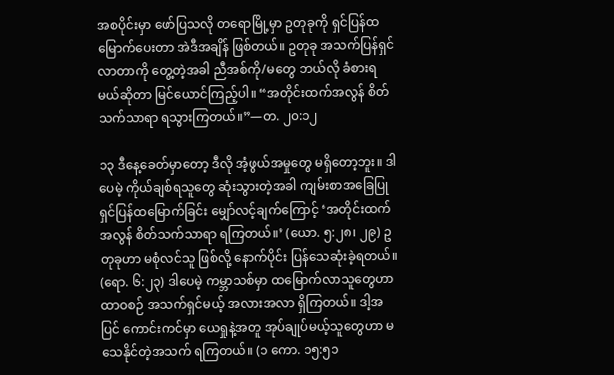အစပိုင်းမှာ ဖော်ပြသလို တရောမြို့မှာ ဥတုခုကို ရှင်ပြန်ထမြောက်ပေးတာ အဲဒီအချိန် ဖြစ်တယ်။ ဥတုခု အသက်ပြန်ရှင်လာတာကို တွေ့တဲ့အခါ ညီအစ်ကို/မတွေ ဘယ်လို ခံစားရမယ်ဆိုတာ မြင်ယောင်ကြည့်ပါ။ “အတိုင်းထက်အလွန် စိတ်သက်သာရာ ရသွားကြတယ်။”—တ. ၂၀:၁၂

၁၃ ဒီနေ့ခေတ်မှာတော့ ဒီလို အံ့ဖွယ်အမှုတွေ မရှိတော့ဘူး။ ဒါပေမဲ့ ကိုယ်ချစ်ရသူတွေ ဆုံးသွားတဲ့အခါ ကျမ်းစာအခြေပြု ရှင်ပြန်ထမြောက်ခြင်း မျှော်လင့်ချက်ကြောင့် ‘အတိုင်းထက်အလွန် စိတ်သက်သာရာ ရကြတယ်။’ (ယော. ၅:၂၈၊ ၂၉) ဥတုခုဟာ မစုံလင်သူ ဖြစ်လို့ နောက်ပိုင်း ပြန်သေဆုံးခဲ့ရတယ်။ (ရော. ၆:၂၃) ဒါပေမဲ့ ကမ္ဘာသစ်မှာ ထမြောက်လာသူတွေဟာ ထာဝစဉ် အသက်ရှင်မယ့် အလားအလာ ရှိကြတယ်။ ဒါ့အပြင် ကောင်းကင်မှာ ယေရှုနဲ့အတူ အုပ်ချုပ်မယ့်သူတွေဟာ မသေနိုင်တဲ့အသက် ရကြတယ်။ (၁ ကော. ၁၅:၅၁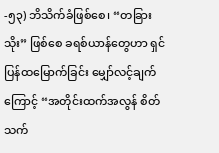-၅၃) ဘိသိက်ခံဖြစ်စေ၊ “တခြားသိုး” ဖြစ်စေ ခရစ်ယာန်တွေဟာ ရှင်ပြန်ထမြောက်ခြင်း မျှော်လင့်ချက်ကြောင့် “အတိုင်းထက်အလွန် စိတ်သက်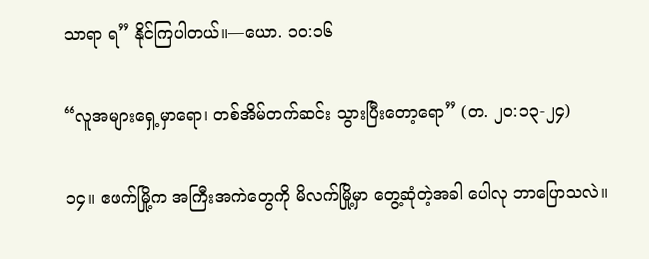သာရာ ရ” နိုင်ကြပါတယ်။—ယော. ၁၀:၁၆

“လူအများရှေ့မှာရော၊ တစ်အိမ်တက်ဆင်း သွားပြီးတော့ရော” (တ. ၂၀:၁၃-၂၄)

၁၄။ ဧဖက်မြို့က အကြီးအကဲတွေကို မိလက်မြို့မှာ တွေ့ဆုံတဲ့အခါ ပေါလု ဘာပြောသလဲ။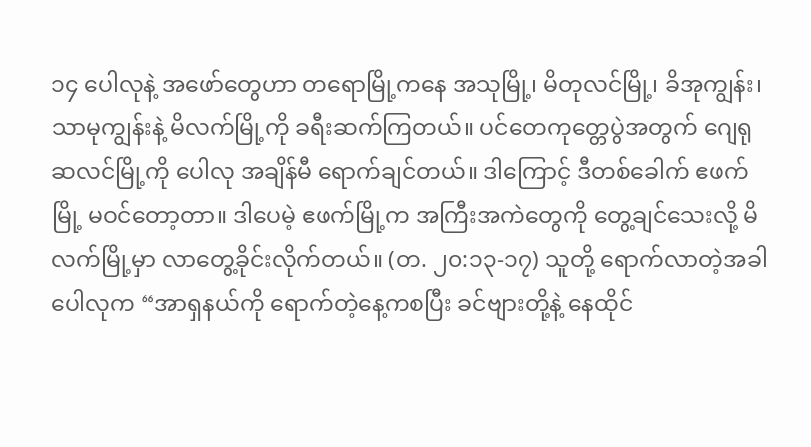၁၄ ပေါလုနဲ့ အဖော်တွေဟာ တရောမြို့ကနေ အသုမြို့၊ မိတုလင်မြို့၊ ခိအုကျွန်း၊ သာမုကျွန်းနဲ့ မိလက်မြို့ကို ခရီးဆက်ကြတယ်။ ပင်တေကုတ္တေပွဲအတွက် ဂျေရုဆလင်မြို့ကို ပေါလု အချိန်မီ ရောက်ချင်တယ်။ ဒါကြောင့် ဒီတစ်ခေါက် ဧဖက်မြို့ မဝင်တော့တာ။ ဒါပေမဲ့ ဧဖက်မြို့က အကြီးအကဲတွေကို တွေ့ချင်သေးလို့ မိလက်မြို့မှာ လာတွေ့ခိုင်းလိုက်တယ်။ (တ. ၂၀:၁၃-၁၇) သူတို့ ရောက်လာတဲ့အခါ ပေါလုက “အာရှနယ်ကို ရောက်တဲ့နေ့ကစပြီး ခင်ဗျားတို့နဲ့ နေထိုင်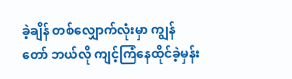ခဲ့ချိန် တစ်လျှောက်လုံးမှာ ကျွန်တော် ဘယ်လို ကျင့်ကြံနေထိုင်ခဲ့မှန်း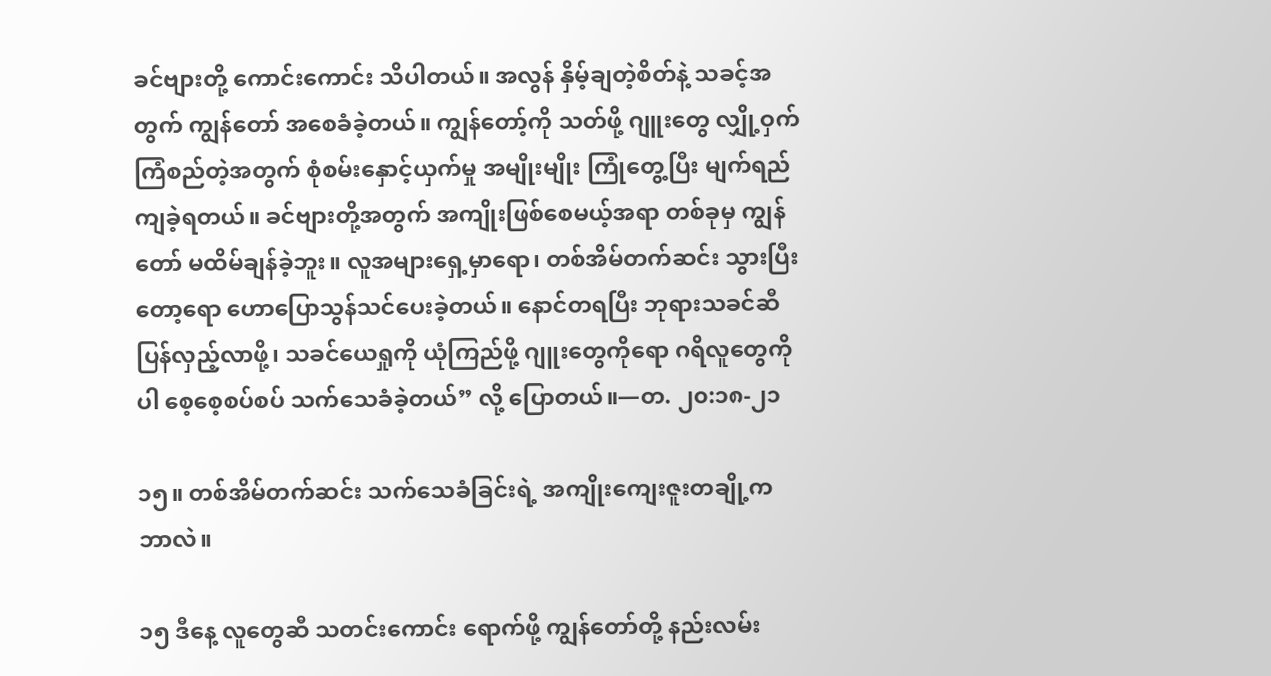ခင်ဗျားတို့ ကောင်းကောင်း သိပါတယ်။ အလွန် နှိမ့်ချတဲ့စိတ်နဲ့ သခင့်အတွက် ကျွန်တော် အစေခံခဲ့တယ်။ ကျွန်တော့်ကို သတ်ဖို့ ဂျူးတွေ လျှို့ဝှက်ကြံစည်တဲ့အတွက် စုံစမ်းနှောင့်ယှက်မှု အမျိုးမျိုး ကြုံတွေ့ပြီး မျက်ရည်ကျခဲ့ရတယ်။ ခင်ဗျားတို့အတွက် အကျိုးဖြစ်စေမယ့်အရာ တစ်ခုမှ ကျွန်တော် မထိမ်ချန်ခဲ့ဘူး။ လူအများရှေ့မှာရော၊ တစ်အိမ်တက်ဆင်း သွားပြီးတော့ရော ဟောပြောသွန်သင်ပေးခဲ့တယ်။ နောင်တရပြီး ဘုရားသခင်ဆီ ပြန်လှည့်လာဖို့၊ သခင်ယေရှုကို ယုံကြည်ဖို့ ဂျူးတွေကိုရော ဂရိလူတွေကိုပါ စေ့စေ့စပ်စပ် သက်သေခံခဲ့တယ်” လို့ ပြောတယ်။—တ. ၂၀:၁၈-၂၁

၁၅။ တစ်အိမ်တက်ဆင်း သက်သေခံခြင်းရဲ့ အကျိုးကျေးဇူးတချို့က ဘာလဲ။

၁၅ ဒီနေ့ လူတွေဆီ သတင်းကောင်း ရောက်ဖို့ ကျွန်တော်တို့ နည်းလမ်း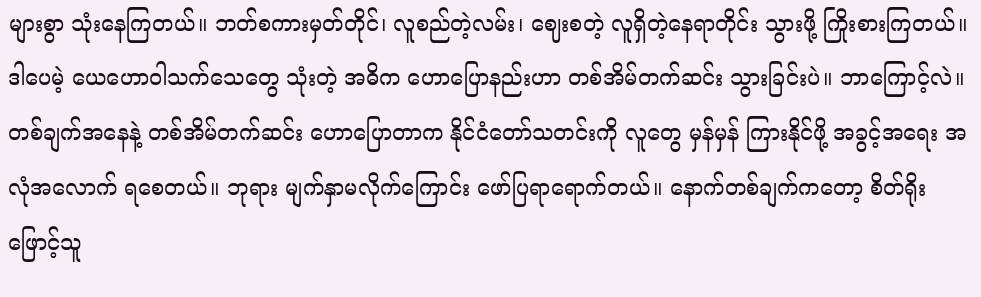များစွာ သုံးနေကြတယ်။ ဘတ်စကားမှတ်တိုင်၊ လူစည်တဲ့လမ်း၊ ဈေးစတဲ့ လူရှိတဲ့နေရာတိုင်း သွားဖို့ ကြိုးစားကြတယ်။ ဒါပေမဲ့ ယေဟောဝါသက်သေတွေ သုံးတဲ့ အဓိက ဟောပြောနည်းဟာ တစ်အိမ်တက်ဆင်း သွားခြင်းပဲ။ ဘာကြောင့်လဲ။ တစ်ချက်အနေနဲ့ တစ်အိမ်တက်ဆင်း ဟောပြောတာက နိုင်ငံတော်သတင်းကို လူတွေ မှန်မှန် ကြားနိုင်ဖို့ အခွင့်အရေး အလုံအလောက် ရစေတယ်။ ဘုရား မျက်နှာမလိုက်ကြောင်း ဖော်ပြရာရောက်တယ်။ နောက်တစ်ချက်ကတော့ စိတ်ရိုးဖြောင့်သူ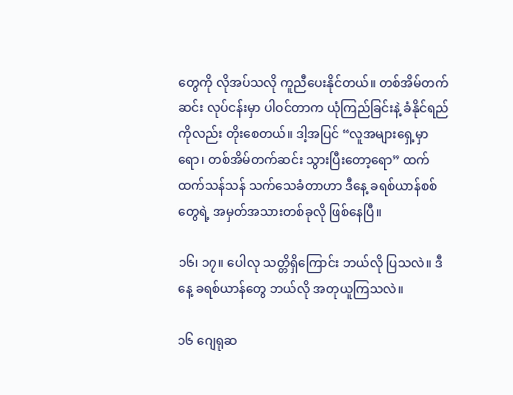တွေကို လိုအပ်သလို ကူညီပေးနိုင်တယ်။ တစ်အိမ်တက်ဆင်း လုပ်ငန်းမှာ ပါဝင်တာက ယုံကြည်ခြင်းနဲ့ ခံနိုင်ရည်ကိုလည်း တိုးစေတယ်။ ဒါ့အပြင် “လူအများရှေ့မှာရော၊ တစ်အိမ်တက်ဆင်း သွားပြီးတော့ရော” ထက်ထက်သန်သန် သက်သေခံတာဟာ ဒီနေ့ ခရစ်ယာန်စစ်တွေရဲ့ အမှတ်အသားတစ်ခုလို ဖြစ်နေပြီ။

၁၆၊ ၁၇။ ပေါလု သတ္တိရှိကြောင်း ဘယ်လို ပြသလဲ။ ဒီနေ့ ခရစ်ယာန်တွေ ဘယ်လို အတုယူကြသလဲ။

၁၆ ဂျေရုဆ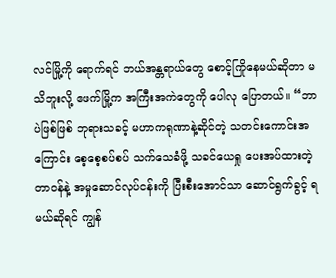လင်မြို့ကို ရောက်ရင် ဘယ်အန္တရာယ်တွေ စောင့်ကြိုနေမယ်ဆိုတာ မသိဘူးလို့ ဧဖက်မြို့က အကြီးအကဲတွေကို ပေါလု ပြောတယ်။ “ဘာပဲဖြစ်ဖြစ် ဘုရားသခင့် မဟာကရုဏာနဲ့ဆိုင်တဲ့ သတင်းကောင်းအကြောင်း စေ့စေ့စပ်စပ် သက်သေခံဖို့ သခင်ယေရှု ပေးအပ်ထားတဲ့ တာဝန်နဲ့ အမှုဆောင်လုပ်ငန်းကို ပြီးစီးအောင်သာ ဆောင်ရွက်ခွင့် ရမယ်ဆိုရင် ကျွန်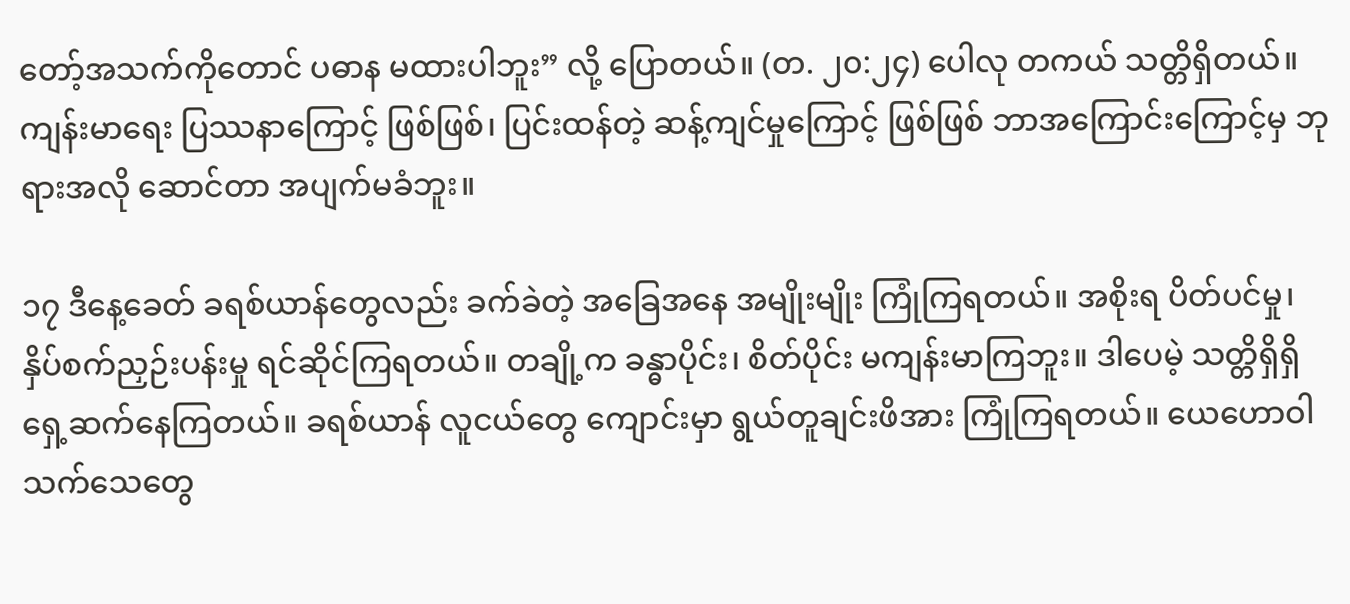တော့်အသက်ကိုတောင် ပဓာန မထားပါဘူး” လို့ ပြောတယ်။ (တ. ၂၀:၂၄) ပေါလု တကယ် သတ္တိရှိတယ်။ ကျန်းမာရေး ပြဿနာကြောင့် ဖြစ်ဖြစ်၊ ပြင်းထန်တဲ့ ဆန့်ကျင်မှုကြောင့် ဖြစ်ဖြစ် ဘာအကြောင်းကြောင့်မှ ဘုရားအလို ဆောင်တာ အပျက်မခံဘူး။

၁၇ ဒီနေ့ခေတ် ခရစ်ယာန်တွေလည်း ခက်ခဲတဲ့ အခြေအနေ အမျိုးမျိုး ကြုံကြရတယ်။ အစိုးရ ပိတ်ပင်မှု၊ နှိပ်စက်ညှဉ်းပန်းမှု ရင်ဆိုင်ကြရတယ်။ တချို့က ခန္ဓာပိုင်း၊ စိတ်ပိုင်း မကျန်းမာကြဘူး။ ဒါပေမဲ့ သတ္တိရှိရှိ ရှေ့ဆက်နေကြတယ်။ ခရစ်ယာန် လူငယ်တွေ ကျောင်းမှာ ရွယ်တူချင်းဖိအား ကြုံကြရတယ်။ ယေဟောဝါသက်သေတွေ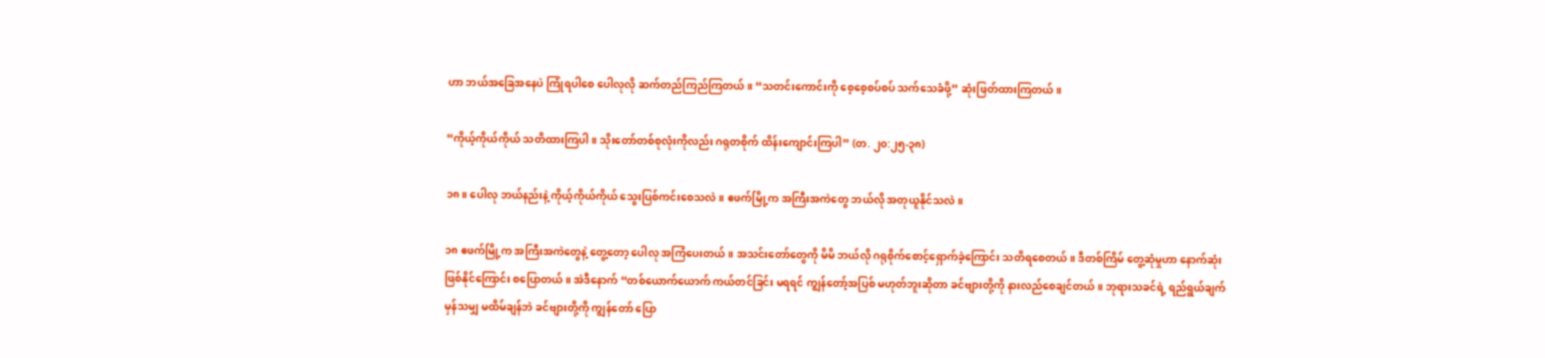ဟာ ဘယ်အခြေအနေပဲ ကြုံရပါစေ ပေါလုလို ဆက်တည်ကြည်ကြတယ်။ “သတင်းကောင်းကို စေ့စေ့စပ်စပ် သက်သေခံဖို့” ဆုံးဖြတ်ထားကြတယ်။

“ကိုယ့်ကိုယ်ကိုယ် သတိထားကြပါ။ သိုးတော်တစ်စုလုံးကိုလည်း ဂရုတစိုက် ထိန်းကျောင်းကြပါ” (တ. ၂၀:၂၅-၃၈)

၁၈။ ပေါလု ဘယ်နည်းနဲ့ ကိုယ့်ကိုယ်ကိုယ် သွေးပြစ်ကင်းစေသလဲ။ ဧဖက်မြို့က အကြီးအကဲတွေ ဘယ်လို အတုယူနိုင်သလဲ။

၁၈ ဧဖက်မြို့က အကြီးအကဲတွေနဲ့ တွေ့တော့ ပေါလု အကြံပေးတယ်။ အသင်းတော်တွေကို မိမိ ဘယ်လို ဂရုစိုက်စောင့်ရှောက်ခဲ့ကြောင်း သတိရစေတယ်။ ဒီတစ်ကြိမ် တွေ့ဆုံမှုဟာ နောက်ဆုံး ဖြစ်နိုင်ကြောင်း စပြောတယ်။ အဲဒီနောက် “တစ်ယောက်ယောက် ကယ်တင်ခြင်း မရရင် ကျွန်တော့်အပြစ် မဟုတ်ဘူးဆိုတာ ခင်ဗျားတို့ကို နားလည်စေချင်တယ်။ ဘုရားသခင်ရဲ့ ရည်ရွယ်ချက် မှန်သမျှ မထိမ်ချန်ဘဲ ခင်ဗျားတို့ကို ကျွန်တော် ပြော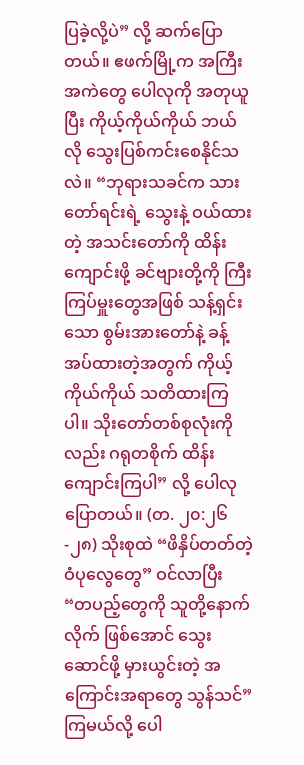ပြခဲ့လို့ပဲ” လို့ ဆက်ပြောတယ်။ ဧဖက်မြို့က အကြီးအကဲတွေ ပေါလုကို အတုယူပြီး ကိုယ့်ကိုယ်ကိုယ် ဘယ်လို သွေးပြစ်ကင်းစေနိုင်သလဲ။ “ဘုရားသခင်က သားတော်ရင်းရဲ့ သွေးနဲ့ ဝယ်ထားတဲ့ အသင်းတော်ကို ထိန်းကျောင်းဖို့ ခင်ဗျားတို့ကို ကြီးကြပ်မှူးတွေအဖြစ် သန့်ရှင်းသော စွမ်းအားတော်နဲ့ ခန့်အပ်ထားတဲ့အတွက် ကိုယ့်ကိုယ်ကိုယ် သတိထားကြပါ။ သိုးတော်တစ်စုလုံးကိုလည်း ဂရုတစိုက် ထိန်းကျောင်းကြပါ” လို့ ပေါလု ပြောတယ်။ (တ. ၂၀:၂၆-၂၈) သိုးစုထဲ “ဖိနှိပ်တတ်တဲ့ ဝံပုလွေတွေ” ဝင်လာပြီး “တပည့်တွေကို သူတို့နောက်လိုက် ဖြစ်အောင် သွေးဆောင်ဖို့ မှားယွင်းတဲ့ အကြောင်းအရာတွေ သွန်သင်” ကြမယ်လို့ ပေါ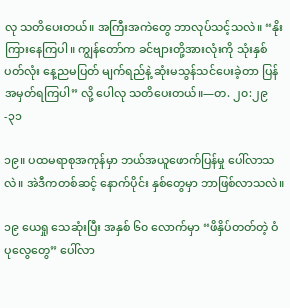လု သတိပေးတယ်။ အကြီးအကဲတွေ ဘာလုပ်သင့်သလဲ။ “နိုးကြားနေကြပါ။ ကျွန်တော်က ခင်ဗျားတို့အားလုံးကို သုံးနှစ်ပတ်လုံး နေ့ညမပြတ် မျက်ရည်နဲ့ ဆုံးမသွန်သင်ပေးခဲ့တာ ပြန်အမှတ်ရကြပါ” လို့ ပေါလု သတိပေးတယ်။—တ. ၂၀:၂၉-၃၁

၁၉။ ပထမရာစုအကုန်မှာ ဘယ်အယူဖောက်ပြန်မှု ပေါ်လာသလဲ။ အဲဒီကတစ်ဆင့် နောက်ပိုင်း နှစ်တွေမှာ ဘာဖြစ်လာသလဲ။

၁၉ ယေရှု သေဆုံးပြီး အနှစ် ၆၀ လောက်မှာ “ဖိနှိပ်တတ်တဲ့ ဝံပုလွေတွေ” ပေါ်လာ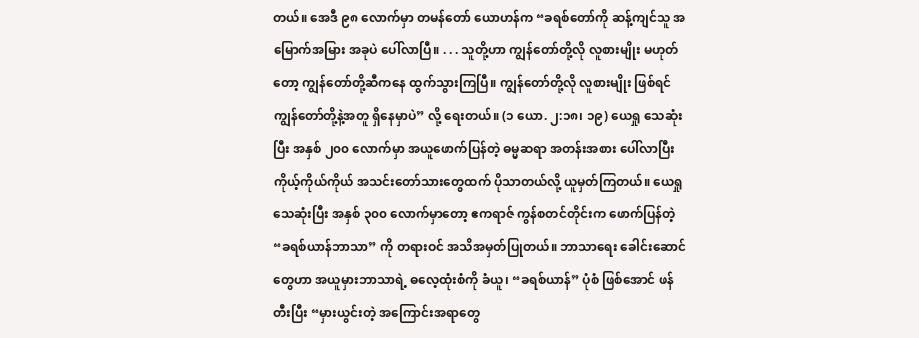တယ်။ အေဒီ ၉၈ လောက်မှာ တမန်တော် ယောဟန်က “ခရစ်တော်ကို ဆန့်ကျင်သူ အမြောက်အမြား အခုပဲ ပေါ်လာပြီ။ . . . သူတို့ဟာ ကျွန်တော်တို့လို လူစားမျိုး မဟုတ်တော့ ကျွန်တော်တို့ဆီကနေ ထွက်သွားကြပြီ။ ကျွန်တော်တို့လို လူစားမျိုး ဖြစ်ရင် ကျွန်တော်တို့နဲ့အတူ ရှိနေမှာပဲ” လို့ ရေးတယ်။ (၁ ယော. ၂:၁၈၊ ၁၉) ယေရှု သေဆုံးပြီး အနှစ် ၂၀၀ လောက်မှာ အယူဖောက်ပြန်တဲ့ ဓမ္မဆရာ အတန်းအစား ပေါ်လာပြီး ကိုယ့်ကိုယ်ကိုယ် အသင်းတော်သားတွေထက် ပိုသာတယ်လို့ ယူမှတ်ကြတယ်။ ယေရှု သေဆုံးပြီး အနှစ် ၃၀၀ လောက်မှာတော့ ဧကရာဇ် ကွန်စတင်တိုင်းက ဖောက်ပြန်တဲ့ “ခရစ်ယာန်ဘာသာ” ကို တရားဝင် အသိအမှတ်ပြုတယ်။ ဘာသာရေး ခေါင်းဆောင်တွေဟာ အယူမှားဘာသာရဲ့ ဓလေ့ထုံးစံကို ခံယူ၊ “ခရစ်ယာန်” ပုံစံ ဖြစ်အောင် ဖန်တီးပြီး “မှားယွင်းတဲ့ အကြောင်းအရာတွေ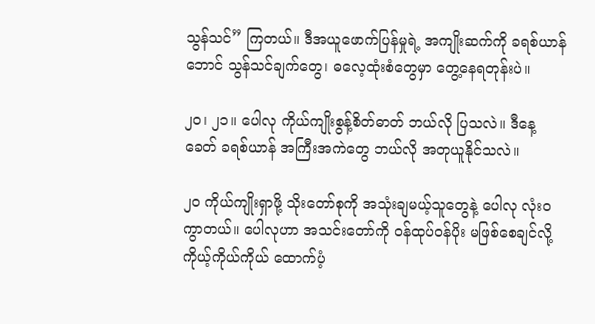သွန်သင်” ကြတယ်။ ဒီအယူဖောက်ပြန်မှုရဲ့ အကျိုးဆက်ကို ခရစ်ယာန်ဘောင် သွန်သင်ချက်တွေ၊ ဓလေ့ထုံးစံတွေမှာ တွေ့နေရတုန်းပဲ။

၂၀၊ ၂၁။ ပေါလု ကိုယ်ကျိုးစွန့်စိတ်ဓာတ် ဘယ်လို ပြသလဲ။ ဒီနေ့ခေတ် ခရစ်ယာန် အကြီးအကဲတွေ ဘယ်လို အတုယူနိုင်သလဲ။

၂၀ ကိုယ်ကျိုးရှာဖို့ သိုးတော်စုကို အသုံးချမယ့်သူတွေနဲ့ ပေါလု လုံးဝ ကွာတယ်။ ပေါလုဟာ အသင်းတော်ကို ဝန်ထုပ်ဝန်ပိုး မဖြစ်စေချင်လို့ ကိုယ့်ကိုယ်ကိုယ် ထောက်ပံ့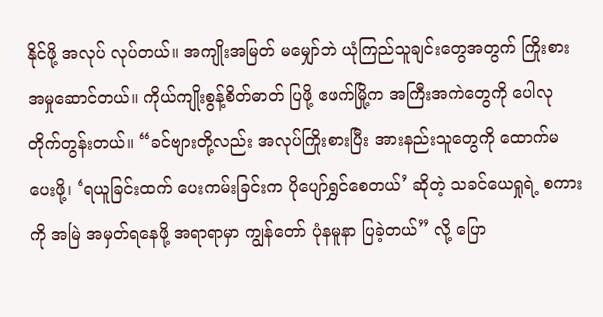နိုင်ဖို့ အလုပ် လုပ်တယ်။ အကျိုးအမြတ် မမျှော်ဘဲ ယုံကြည်သူချင်းတွေအတွက် ကြိုးစားအမှုဆောင်တယ်။ ကိုယ်ကျိုးစွန့်စိတ်ဓာတ် ပြဖို့ ဧဖက်မြို့က အကြီးအကဲတွေကို ပေါလု တိုက်တွန်းတယ်။ “ခင်ဗျားတို့လည်း အလုပ်ကြိုးစားပြီး အားနည်းသူတွေကို ထောက်မပေးဖို့၊ ‘ရယူခြင်းထက် ပေးကမ်းခြင်းက ပိုပျော်ရွှင်စေတယ်’ ဆိုတဲ့ သခင်ယေရှုရဲ့ စကားကို အမြဲ အမှတ်ရနေဖို့ အရာရာမှာ ကျွန်တော် ပုံနမူနာ ပြခဲ့တယ်” လို့ ပြော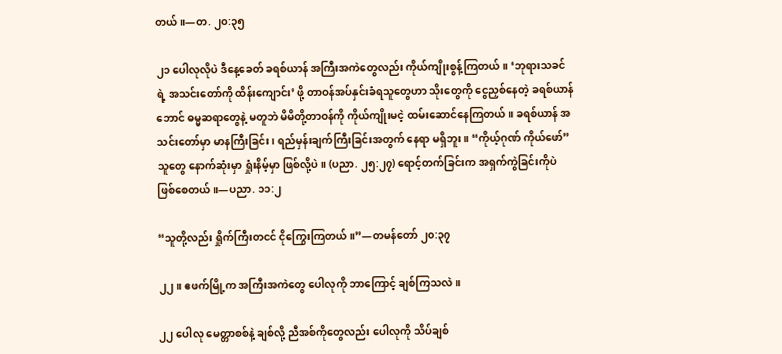တယ်။—တ. ၂၀:၃၅

၂၁ ပေါလုလိုပဲ ဒီနေ့ခေတ် ခရစ်ယာန် အကြီးအကဲတွေလည်း ကိုယ်ကျိုးစွန့်ကြတယ်။ ‘ဘုရားသခင်ရဲ့ အသင်းတော်ကို ထိန်းကျောင်း’ ဖို့ တာဝန်အပ်နှင်းခံရသူတွေဟာ သိုးတွေကို ငွေညှစ်နေတဲ့ ခရစ်ယာန်ဘောင် ဓမ္မဆရာတွေနဲ့ မတူဘဲ မိမိတို့တာဝန်ကို ကိုယ်ကျိုးမငဲ့ ထမ်းဆောင်နေကြတယ်။ ခရစ်ယာန် အသင်းတော်မှာ မာနကြီးခြင်း၊ ရည်မှန်းချက်ကြီးခြင်းအတွက် နေရာ မရှိဘူး။ “ကိုယ့်ဂုဏ် ကိုယ်ဖော်” သူတွေ နောက်ဆုံးမှာ ရှုံးနိမ့်မှာ ဖြစ်လို့ပဲ။ (ပညာ. ၂၅:၂၇) ရောင့်တက်ခြင်းက အရှက်ကွဲခြင်းကိုပဲ ဖြစ်စေတယ်။—ပညာ. ၁၁:၂

“သူတို့လည်း ရှိုက်ကြီးတငင် ငိုကြွေးကြတယ်။”—တမန်တော် ၂၀:၃၇

၂၂။ ဧဖက်မြို့က အကြီးအကဲတွေ ပေါလုကို ဘာကြောင့် ချစ်ကြသလဲ။

၂၂ ပေါလု မေတ္တာစစ်နဲ့ ချစ်လို့ ညီအစ်ကိုတွေလည်း ပေါလုကို သိပ်ချစ်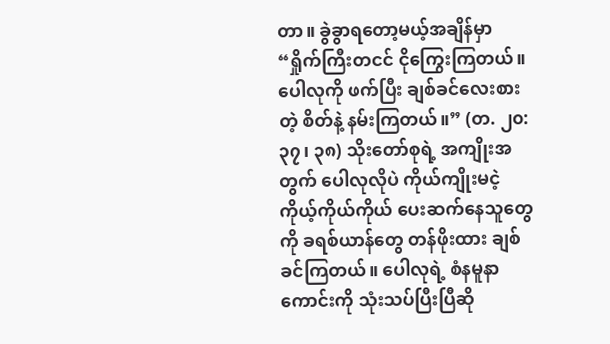တာ။ ခွဲခွာရတော့မယ့်အချိန်မှာ “ရှိုက်ကြီးတငင် ငိုကြွေးကြတယ်။ ပေါလုကို ဖက်ပြီး ချစ်ခင်လေးစားတဲ့ စိတ်နဲ့ နမ်းကြတယ်။” (တ. ၂၀:၃၇၊ ၃၈) သိုးတော်စုရဲ့ အကျိုးအတွက် ပေါလုလိုပဲ ကိုယ်ကျိုးမငဲ့ ကိုယ့်ကိုယ်ကိုယ် ပေးဆက်နေသူတွေကို ခရစ်ယာန်တွေ တန်ဖိုးထား ချစ်ခင်ကြတယ်။ ပေါလုရဲ့ စံနမူနာကောင်းကို သုံးသပ်ပြီးပြီဆို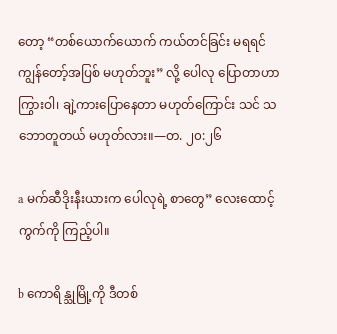တော့ “တစ်ယောက်ယောက် ကယ်တင်ခြင်း မရရင် ကျွန်တော့်အပြစ် မဟုတ်ဘူး” လို့ ပေါလု ပြောတာဟာ ကြွားဝါ၊ ချဲ့ကားပြောနေတာ မဟုတ်ကြောင်း သင် သဘောတူတယ် မဟုတ်လား။—တ. ၂၀:၂၆

a မက်ဆီဒိုးနီးယားက ပေါလုရဲ့ စာတွေ” လေးထောင့်ကွက်ကို ကြည့်ပါ။

b ကောရိန္သုမြို့ကို ဒီတစ်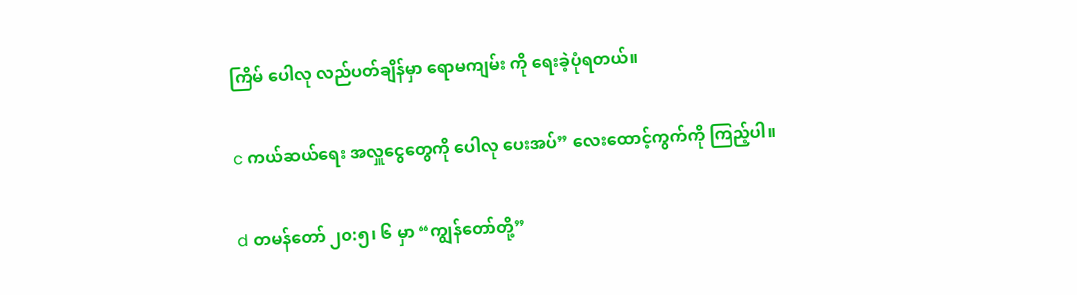ကြိမ် ပေါလု လည်ပတ်ချိန်မှာ ရောမကျမ်း ကို ရေးခဲ့ပုံရတယ်။

c ကယ်ဆယ်ရေး အလှူငွေတွေကို ပေါလု ပေးအပ်” လေးထောင့်ကွက်ကို ကြည့်ပါ။

d တမန်တော် ၂၀:၅၊ ၆ မှာ “ကျွန်တော်တို့”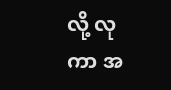လို့ လုကာ အ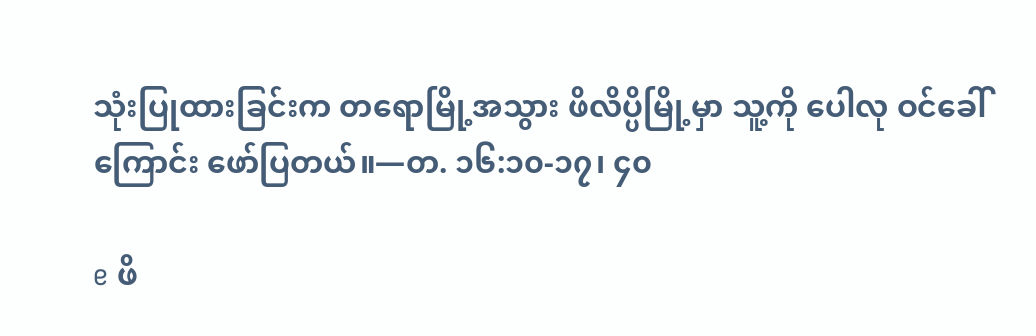သုံးပြုထားခြင်းက တရောမြို့အသွား ဖိလိပ္ပိမြို့မှာ သူ့ကို ပေါလု ဝင်ခေါ်ကြောင်း ဖော်ပြတယ်။—တ. ၁၆:၁၀-၁၇၊ ၄၀

e ဖိ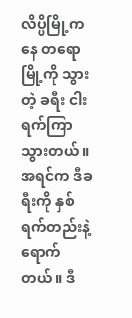လိပ္ပိမြို့ကနေ တရောမြို့ကို သွားတဲ့ ခရီး ငါးရက်ကြာသွားတယ်။ အရင်က ဒီခရီးကို နှစ်ရက်တည်းနဲ့ ရောက်တယ်။ ဒီ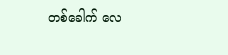တစ်ခေါက် လေ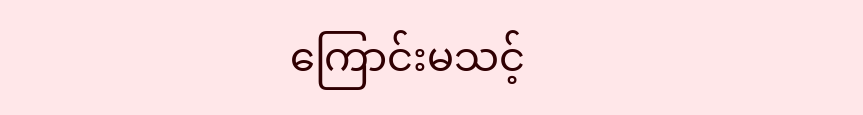ကြောင်းမသင့်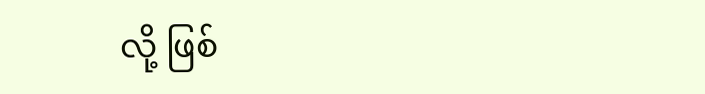လို့ ဖြစ်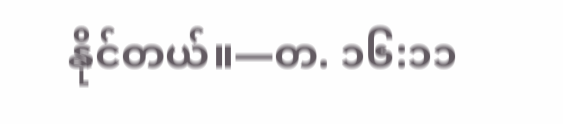နိုင်တယ်။—တ. ၁၆:၁၁